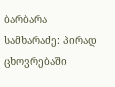ბარბარა სამხარაძე: პირად ცხოვრებაში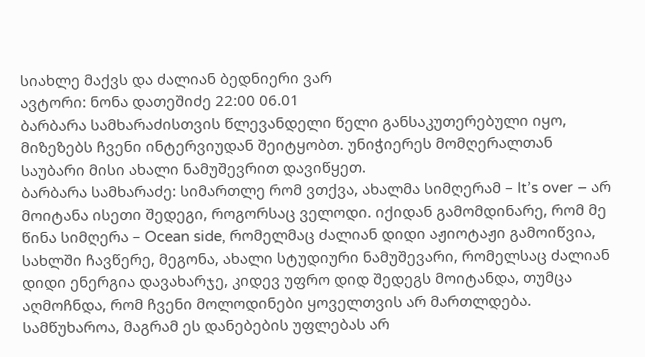სიახლე მაქვს და ძალიან ბედნიერი ვარ
ავტორი: ნონა დათეშიძე 22:00 06.01
ბარბარა სამხარაძისთვის წლევანდელი წელი განსაკუთერებული იყო, მიზეზებს ჩვენი ინტერვიუდან შეიტყობთ. უნიჭიერეს მომღერალთან საუბარი მისი ახალი ნამუშევრით დავიწყეთ.
ბარბარა სამხარაძე: სიმართლე რომ ვთქვა, ახალმა სიმღერამ – It’s over – არ მოიტანა ისეთი შედეგი, როგორსაც ველოდი. იქიდან გამომდინარე, რომ მე წინა სიმღერა – Ocean side, რომელმაც ძალიან დიდი აჟიოტაჟი გამოიწვია, სახლში ჩავწერე, მეგონა, ახალი სტუდიური ნამუშევარი, რომელსაც ძალიან დიდი ენერგია დავახარჯე, კიდევ უფრო დიდ შედეგს მოიტანდა, თუმცა აღმოჩნდა, რომ ჩვენი მოლოდინები ყოველთვის არ მართლდება. სამწუხაროა, მაგრამ ეს დანებების უფლებას არ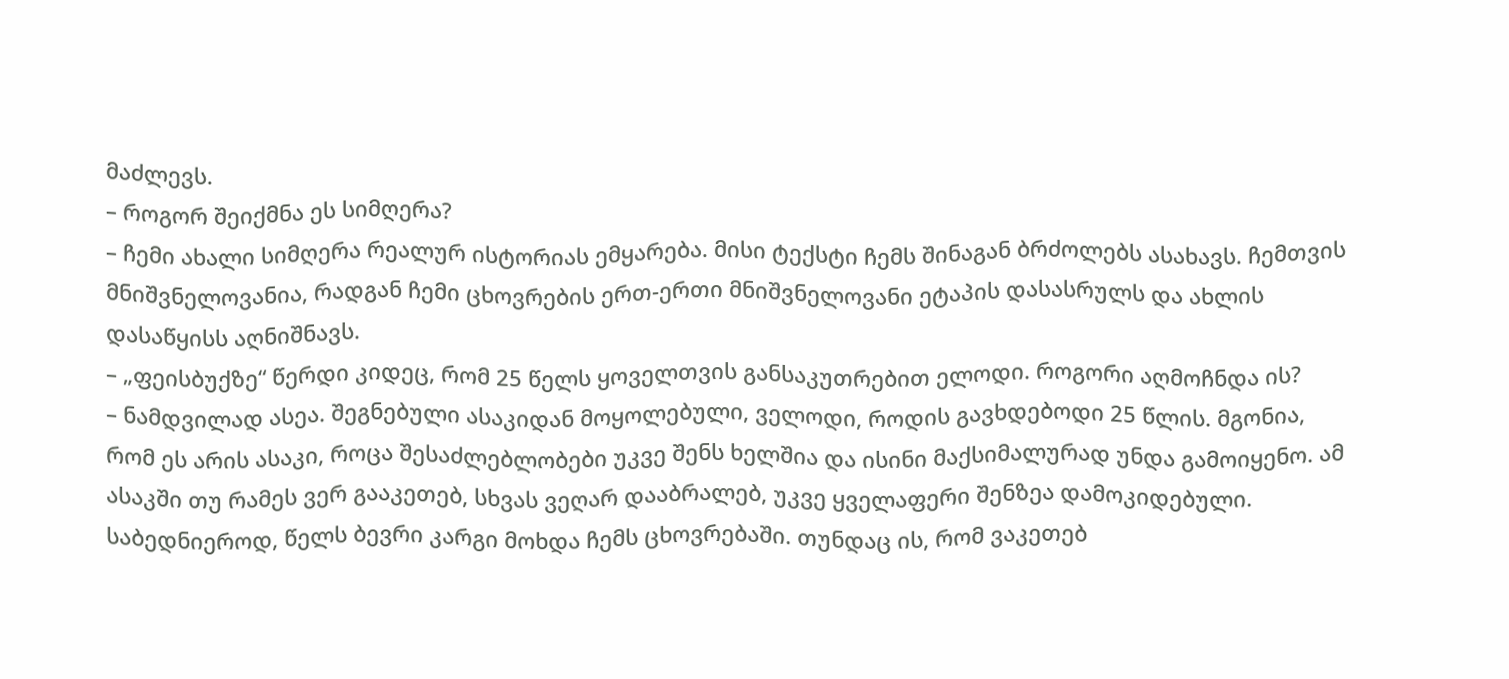მაძლევს.
– როგორ შეიქმნა ეს სიმღერა?
– ჩემი ახალი სიმღერა რეალურ ისტორიას ემყარება. მისი ტექსტი ჩემს შინაგან ბრძოლებს ასახავს. ჩემთვის მნიშვნელოვანია, რადგან ჩემი ცხოვრების ერთ-ერთი მნიშვნელოვანი ეტაპის დასასრულს და ახლის დასაწყისს აღნიშნავს.
– „ფეისბუქზე“ წერდი კიდეც, რომ 25 წელს ყოველთვის განსაკუთრებით ელოდი. როგორი აღმოჩნდა ის?
– ნამდვილად ასეა. შეგნებული ასაკიდან მოყოლებული, ველოდი, როდის გავხდებოდი 25 წლის. მგონია, რომ ეს არის ასაკი, როცა შესაძლებლობები უკვე შენს ხელშია და ისინი მაქსიმალურად უნდა გამოიყენო. ამ ასაკში თუ რამეს ვერ გააკეთებ, სხვას ვეღარ დააბრალებ, უკვე ყველაფერი შენზეა დამოკიდებული. საბედნიეროდ, წელს ბევრი კარგი მოხდა ჩემს ცხოვრებაში. თუნდაც ის, რომ ვაკეთებ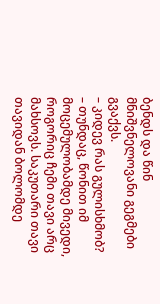ბენდს და წინ მნიშვნელოვანი გეგმები გვაქვს.
– კიდევ რას გულისხმობ?
– თუნდაც, წონით იმ მოცემულობამდე მივედი, როგორიც ჩემი თავი არც მახსოვს. საკუთარი თავი თავიდან ბოლომდე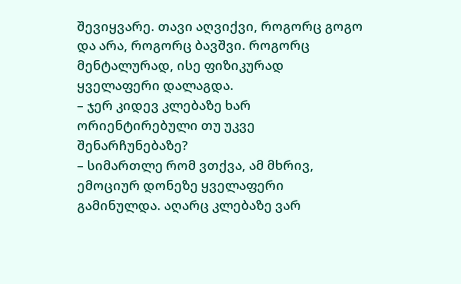შევიყვარე. თავი აღვიქვი, როგორც გოგო და არა, როგორც ბავშვი. როგორც მენტალურად, ისე ფიზიკურად ყველაფერი დალაგდა.
– ჯერ კიდევ კლებაზე ხარ ორიენტირებული თუ უკვე შენარჩუნებაზე?
– სიმართლე რომ ვთქვა, ამ მხრივ, ემოციურ დონეზე ყველაფერი გამინულდა. აღარც კლებაზე ვარ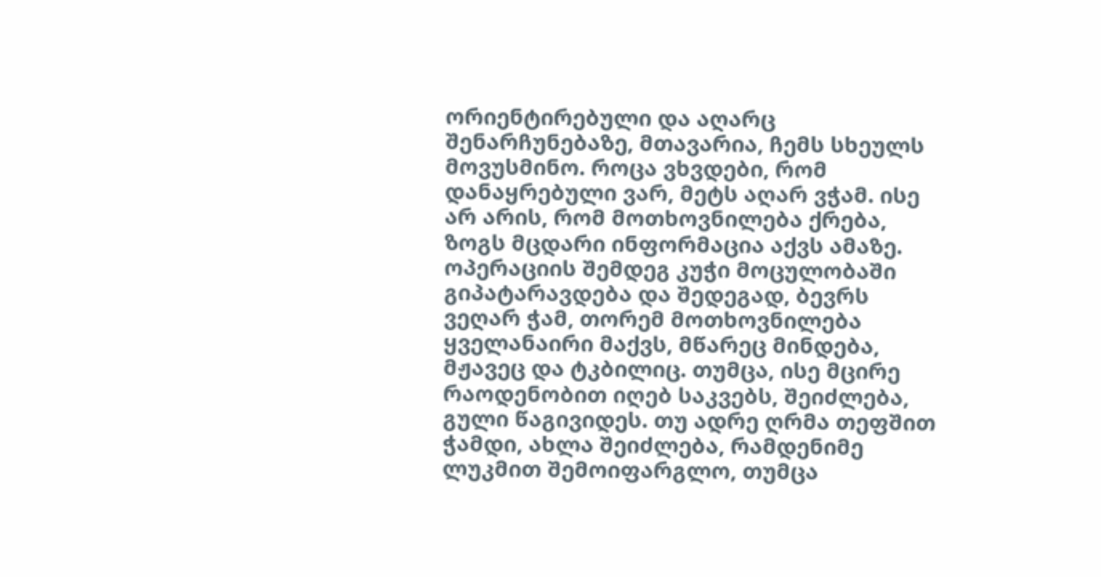ორიენტირებული და აღარც შენარჩუნებაზე, მთავარია, ჩემს სხეულს მოვუსმინო. როცა ვხვდები, რომ დანაყრებული ვარ, მეტს აღარ ვჭამ. ისე არ არის, რომ მოთხოვნილება ქრება, ზოგს მცდარი ინფორმაცია აქვს ამაზე. ოპერაციის შემდეგ კუჭი მოცულობაში გიპატარავდება და შედეგად, ბევრს ვეღარ ჭამ, თორემ მოთხოვნილება ყველანაირი მაქვს, მწარეც მინდება, მჟავეც და ტკბილიც. თუმცა, ისე მცირე რაოდენობით იღებ საკვებს, შეიძლება, გული წაგივიდეს. თუ ადრე ღრმა თეფშით ჭამდი, ახლა შეიძლება, რამდენიმე ლუკმით შემოიფარგლო, თუმცა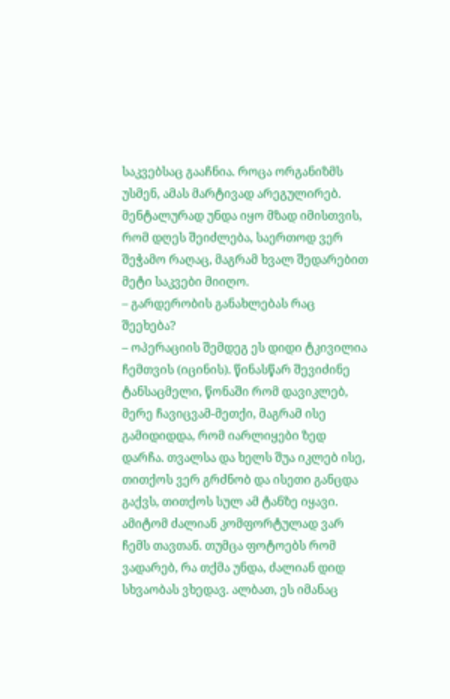საკვებსაც გააჩნია. როცა ორგანიზმს უსმენ, ამას მარტივად არეგულირებ. მენტალურად უნდა იყო მზად იმისთვის, რომ დღეს შეიძლება, საერთოდ ვერ შეჭამო რაღაც, მაგრამ ხვალ შედარებით მეტი საკვები მიიღო.
– გარდერობის განახლებას რაც შეეხება?
– ოპერაციის შემდეგ ეს დიდი ტკივილია ჩემთვის (იცინის). წინასწარ შევიძინე ტანსაცმელი, წონაში რომ დავიკლებ, მერე ჩავიცვამ-მეთქი, მაგრამ ისე გამიდიდდა, რომ იარლიყები ზედ დარჩა. თვალსა და ხელს შუა იკლებ ისე, თითქოს ვერ გრძნობ და ისეთი განცდა გაქვს, თითქოს სულ ამ ტანზე იყავი. ამიტომ ძალიან კომფორტულად ვარ ჩემს თავთან. თუმცა ფოტოებს რომ ვადარებ, რა თქმა უნდა, ძალიან დიდ სხვაობას ვხედავ. ალბათ, ეს იმანაც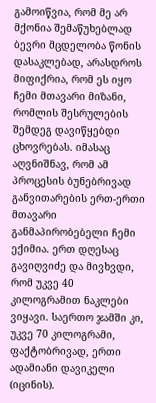გამოიწვია, რომ მე არ მქონია შემაწუხებლად ბევრი მცდელობა წონის დასაკლებად, არასდროს მიფიქრია, რომ ეს იყო ჩემი მთავარი მიზანი, რომლის შესრულების შემდეგ დავიწყებდი ცხოვრებას. იმასაც აღვნიშნავ, რომ ამ პროცესის ბუნებრივად განვითარების ერთ-ერთი მთავარი განმაპირობებელი ჩემი ექიმია. ერთ დღესაც გავიღვიძე და მივხვდი, რომ უკვე 40 კილოგრამით ნაკლები ვიყავი. საერთო ჯამში კი, უკვე 70 კილოგრამი, ფაქტობრივად, ერთი ადამიანი დავიკელი (იცინის).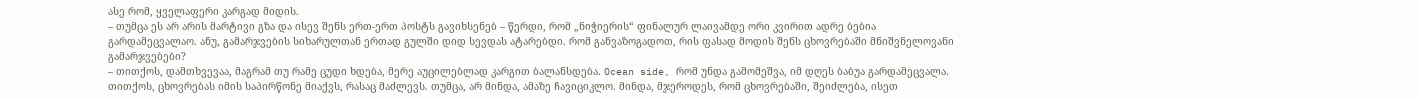ასე რომ, ყველაფერი კარგად მიდის.
– თუმცა ეს არ არის მარტივი გზა და ისევ შენს ერთ-ერთ პოსტს გავიხსენებ – წერდი, რომ „ნიჭიერის“ ფინალურ ლაივამდე ორი კვირით ადრე ბებია გარდამეცვალაო. ანუ, გამარჯვების სიხარულთან ერთად გულში დიდ სევდას ატარებდი. რომ განვაზოგადოთ, რის ფასად მოდის შენს ცხოვრებაში მნიშვნელოვანი გამარჯვებები?
– თითქოს, დამთხვევაა, მაგრამ თუ რამე ცუდი ხდება, მერე აუცილებლად კარგით ბალანსდება. Ocean side, რომ უნდა გამომეშვა, იმ დღეს ბაბუა გარდამეცვალა. თითქოს, ცხოვრებას იმის საპირწონე მიაქვს, რასაც მაძლევს. თუმცა, არ მინდა, ამაზე ჩავიციკლო. მინდა, მჯეროდეს, რომ ცხოვრებაში, შეიძლება, ისეთ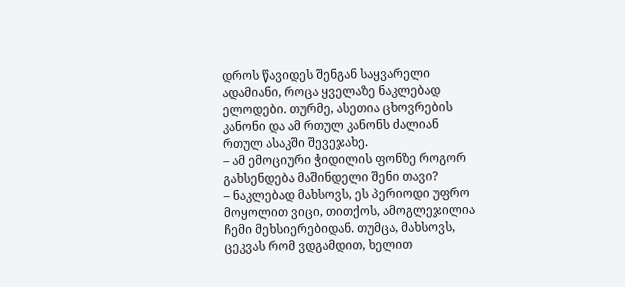დროს წავიდეს შენგან საყვარელი ადამიანი, როცა ყველაზე ნაკლებად ელოდები. თურმე, ასეთია ცხოვრების კანონი და ამ რთულ კანონს ძალიან რთულ ასაკში შევეჯახე.
– ამ ემოციური ჭიდილის ფონზე როგორ გახსენდება მაშინდელი შენი თავი?
– ნაკლებად მახსოვს, ეს პერიოდი უფრო მოყოლით ვიცი, თითქოს, ამოგლეჯილია ჩემი მეხსიერებიდან. თუმცა, მახსოვს, ცეკვას რომ ვდგამდით, ხელით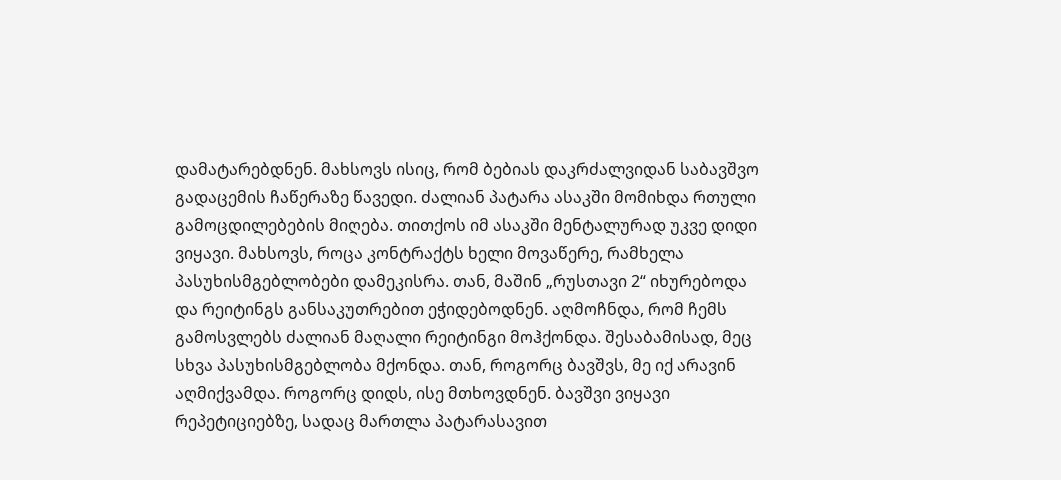დამატარებდნენ. მახსოვს ისიც, რომ ბებიას დაკრძალვიდან საბავშვო გადაცემის ჩაწერაზე წავედი. ძალიან პატარა ასაკში მომიხდა რთული გამოცდილებების მიღება. თითქოს იმ ასაკში მენტალურად უკვე დიდი ვიყავი. მახსოვს, როცა კონტრაქტს ხელი მოვაწერე, რამხელა პასუხისმგებლობები დამეკისრა. თან, მაშინ „რუსთავი 2“ იხურებოდა და რეიტინგს განსაკუთრებით ეჭიდებოდნენ. აღმოჩნდა, რომ ჩემს გამოსვლებს ძალიან მაღალი რეიტინგი მოჰქონდა. შესაბამისად, მეც სხვა პასუხისმგებლობა მქონდა. თან, როგორც ბავშვს, მე იქ არავინ აღმიქვამდა. როგორც დიდს, ისე მთხოვდნენ. ბავშვი ვიყავი რეპეტიციებზე, სადაც მართლა პატარასავით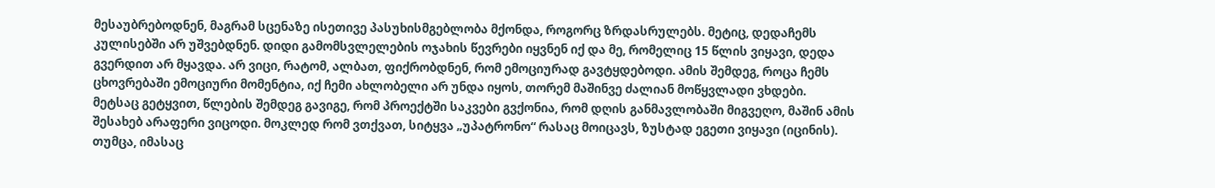მესაუბრებოდნენ, მაგრამ სცენაზე ისეთივე პასუხისმგებლობა მქონდა, როგორც ზრდასრულებს. მეტიც, დედაჩემს კულისებში არ უშვებდნენ. დიდი გამომსვლელების ოჯახის წევრები იყვნენ იქ და მე, რომელიც 15 წლის ვიყავი, დედა გვერდით არ მყავდა. არ ვიცი, რატომ, ალბათ, ფიქრობდნენ, რომ ემოციურად გავტყდებოდი. ამის შემდეგ, როცა ჩემს ცხოვრებაში ემოციური მომენტია, იქ ჩემი ახლობელი არ უნდა იყოს, თორემ მაშინვე ძალიან მოწყვლადი ვხდები.
მეტსაც გეტყვით, წლების შემდეგ გავიგე, რომ პროექტში საკვები გვქონია, რომ დღის განმავლობაში მიგვეღო, მაშინ ამის შესახებ არაფერი ვიცოდი. მოკლედ რომ ვთქვათ, სიტყვა „უპატრონო“ რასაც მოიცავს, ზუსტად ეგეთი ვიყავი (იცინის). თუმცა, იმასაც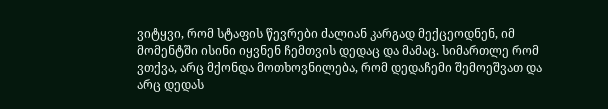ვიტყვი, რომ სტაფის წევრები ძალიან კარგად მექცეოდნენ, იმ მომენტში ისინი იყვნენ ჩემთვის დედაც და მამაც. სიმართლე რომ ვთქვა, არც მქონდა მოთხოვნილება, რომ დედაჩემი შემოეშვათ და არც დედას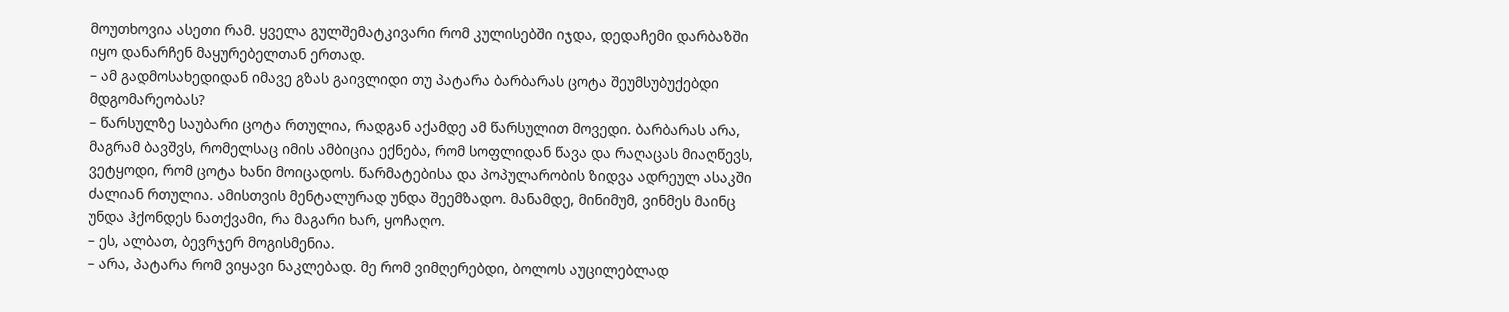მოუთხოვია ასეთი რამ. ყველა გულშემატკივარი რომ კულისებში იჯდა, დედაჩემი დარბაზში იყო დანარჩენ მაყურებელთან ერთად.
– ამ გადმოსახედიდან იმავე გზას გაივლიდი თუ პატარა ბარბარას ცოტა შეუმსუბუქებდი მდგომარეობას?
– წარსულზე საუბარი ცოტა რთულია, რადგან აქამდე ამ წარსულით მოვედი. ბარბარას არა, მაგრამ ბავშვს, რომელსაც იმის ამბიცია ექნება, რომ სოფლიდან წავა და რაღაცას მიაღწევს, ვეტყოდი, რომ ცოტა ხანი მოიცადოს. წარმატებისა და პოპულარობის ზიდვა ადრეულ ასაკში ძალიან რთულია. ამისთვის მენტალურად უნდა შეემზადო. მანამდე, მინიმუმ, ვინმეს მაინც უნდა ჰქონდეს ნათქვამი, რა მაგარი ხარ, ყოჩაღო.
– ეს, ალბათ, ბევრჯერ მოგისმენია.
– არა, პატარა რომ ვიყავი ნაკლებად. მე რომ ვიმღერებდი, ბოლოს აუცილებლად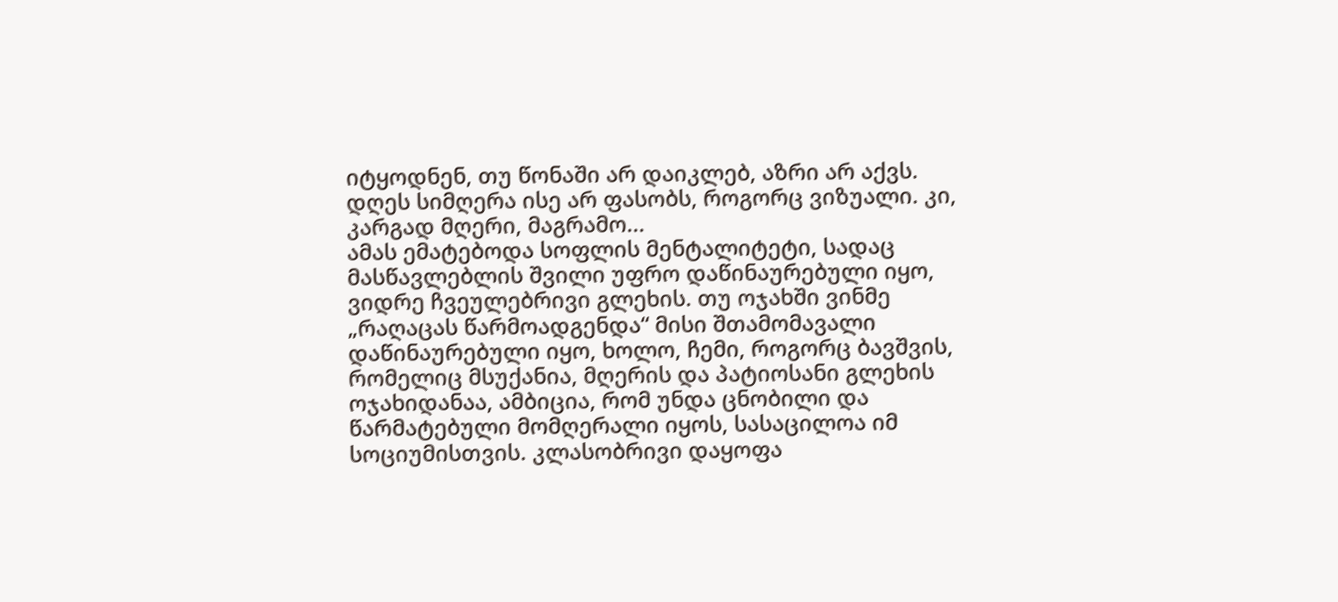იტყოდნენ, თუ წონაში არ დაიკლებ, აზრი არ აქვს. დღეს სიმღერა ისე არ ფასობს, როგორც ვიზუალი. კი, კარგად მღერი, მაგრამო...
ამას ემატებოდა სოფლის მენტალიტეტი, სადაც მასწავლებლის შვილი უფრო დაწინაურებული იყო, ვიდრე ჩვეულებრივი გლეხის. თუ ოჯახში ვინმე „რაღაცას წარმოადგენდა“ მისი შთამომავალი დაწინაურებული იყო, ხოლო, ჩემი, როგორც ბავშვის, რომელიც მსუქანია, მღერის და პატიოსანი გლეხის ოჯახიდანაა, ამბიცია, რომ უნდა ცნობილი და წარმატებული მომღერალი იყოს, სასაცილოა იმ სოციუმისთვის. კლასობრივი დაყოფა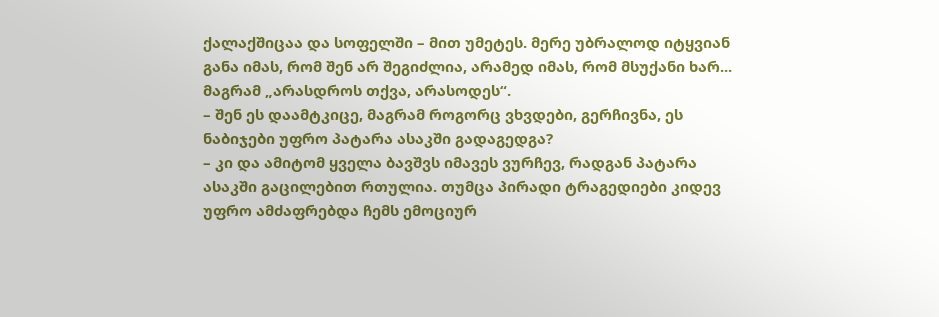ქალაქშიცაა და სოფელში – მით უმეტეს. მერე უბრალოდ იტყვიან განა იმას, რომ შენ არ შეგიძლია, არამედ იმას, რომ მსუქანი ხარ... მაგრამ „არასდროს თქვა, არასოდეს“.
– შენ ეს დაამტკიცე, მაგრამ როგორც ვხვდები, გერჩივნა, ეს ნაბიჯები უფრო პატარა ასაკში გადაგედგა?
– კი და ამიტომ ყველა ბავშვს იმავეს ვურჩევ, რადგან პატარა ასაკში გაცილებით რთულია. თუმცა პირადი ტრაგედიები კიდევ უფრო ამძაფრებდა ჩემს ემოციურ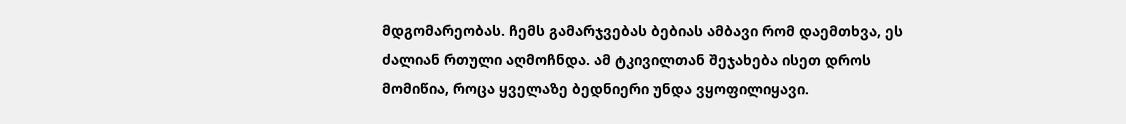მდგომარეობას. ჩემს გამარჯვებას ბებიას ამბავი რომ დაემთხვა, ეს ძალიან რთული აღმოჩნდა. ამ ტკივილთან შეჯახება ისეთ დროს მომიწია, როცა ყველაზე ბედნიერი უნდა ვყოფილიყავი.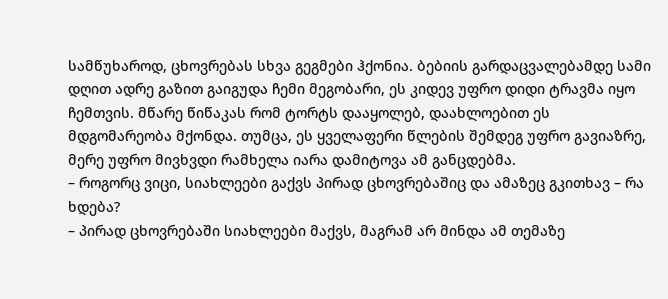სამწუხაროდ, ცხოვრებას სხვა გეგმები ჰქონია. ბებიის გარდაცვალებამდე სამი დღით ადრე გაზით გაიგუდა ჩემი მეგობარი, ეს კიდევ უფრო დიდი ტრავმა იყო ჩემთვის. მწარე წიწაკას რომ ტორტს დააყოლებ, დაახლოებით ეს მდგომარეობა მქონდა. თუმცა, ეს ყველაფერი წლების შემდეგ უფრო გავიაზრე, მერე უფრო მივხვდი რამხელა იარა დამიტოვა ამ განცდებმა.
– როგორც ვიცი, სიახლეები გაქვს პირად ცხოვრებაშიც და ამაზეც გკითხავ – რა ხდება?
– პირად ცხოვრებაში სიახლეები მაქვს, მაგრამ არ მინდა ამ თემაზე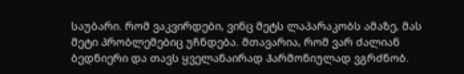საუბარი. რომ ვაკვირდები, ვინც მეტს ლაპარაკობს ამაზე, მას მეტი პრობლემებიც უჩნდება. მთავარია, რომ ვარ ძალიან ბედნიერი და თავს ყველანაირად ჰარმონიულად ვგრძნობ.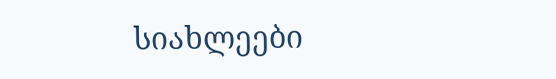სიახლეები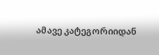ამავე კატეგორიიდან